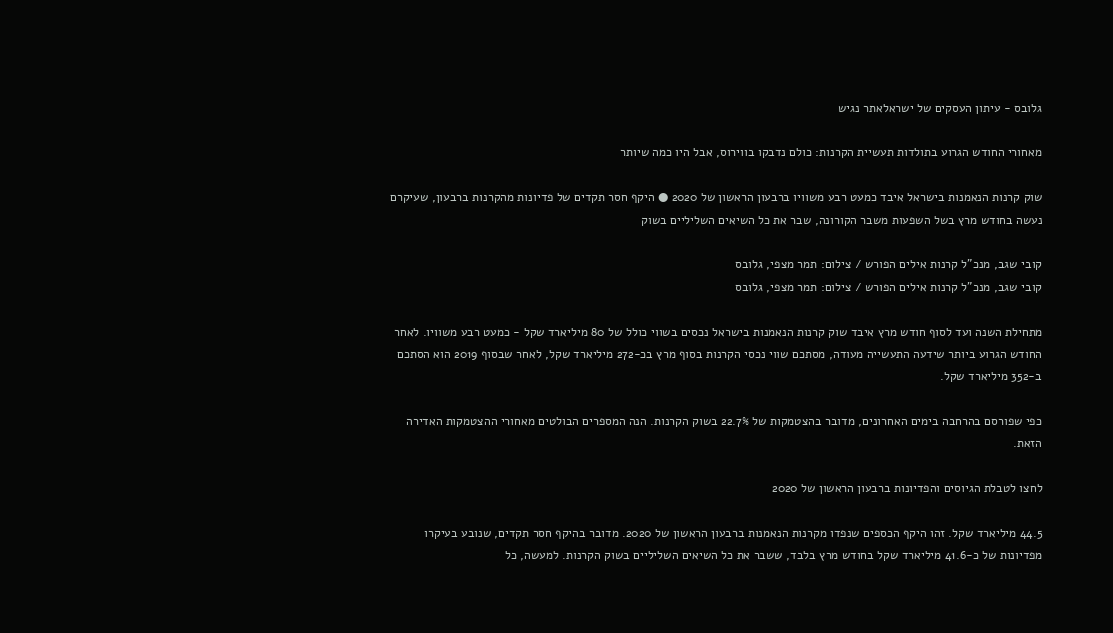גלובס - עיתון העסקים של ישראלאתר נגיש

מאחורי החודש הגרוע בתולדות תעשיית הקרנות: כולם נדבקו בווירוס, אבל היו כמה שיותר

שוק קרנות הנאמנות בישראל איבד כמעט רבע משוויו ברבעון הראשון של 2020 ● היקף חסר תקדים של פדיונות מהקרנות ברבעון, שעיקרם נעשה בחודש מרץ בשל השפעות משבר הקורונה, שבר את כל השיאים השליליים בשוק

קובי שגב, מנכ"ל קרנות אילים הפורש / צילום: תמר מצפי, גלובס
קובי שגב, מנכ"ל קרנות אילים הפורש / צילום: תמר מצפי, גלובס

מתחילת השנה ועד לסוף חודש מרץ איבד שוק קרנות הנאמנות בישראל נכסים בשווי כולל של 80 מיליארד שקל - כמעט רבע משוויו. לאחר החודש הגרוע ביותר שידעה התעשייה מעודה, מסתכם שווי נכסי הקרנות בסוף מרץ בכ-272 מיליארד שקל, לאחר שבסוף 2019 הוא הסתכם ב-352 מיליארד שקל.

כפי שפורסם בהרחבה בימים האחרונים, מדובר בהצטמקות של 22.7% בשוק הקרנות. הנה המספרים הבולטים מאחורי ההצטמקות האדירה הזאת.

לחצו לטבלת הגיוסים והפדיונות ברבעון הראשון של 2020

44.5 מיליארד שקל. זהו היקף הכספים שנפדו מקרנות הנאמנות ברבעון הראשון של 2020. מדובר בהיקף חסר תקדים, שנובע בעיקרו מפדיונות של כ-41.6 מיליארד שקל בחודש מרץ בלבד, ששבר את כל השיאים השליליים בשוק הקרנות. למעשה, כל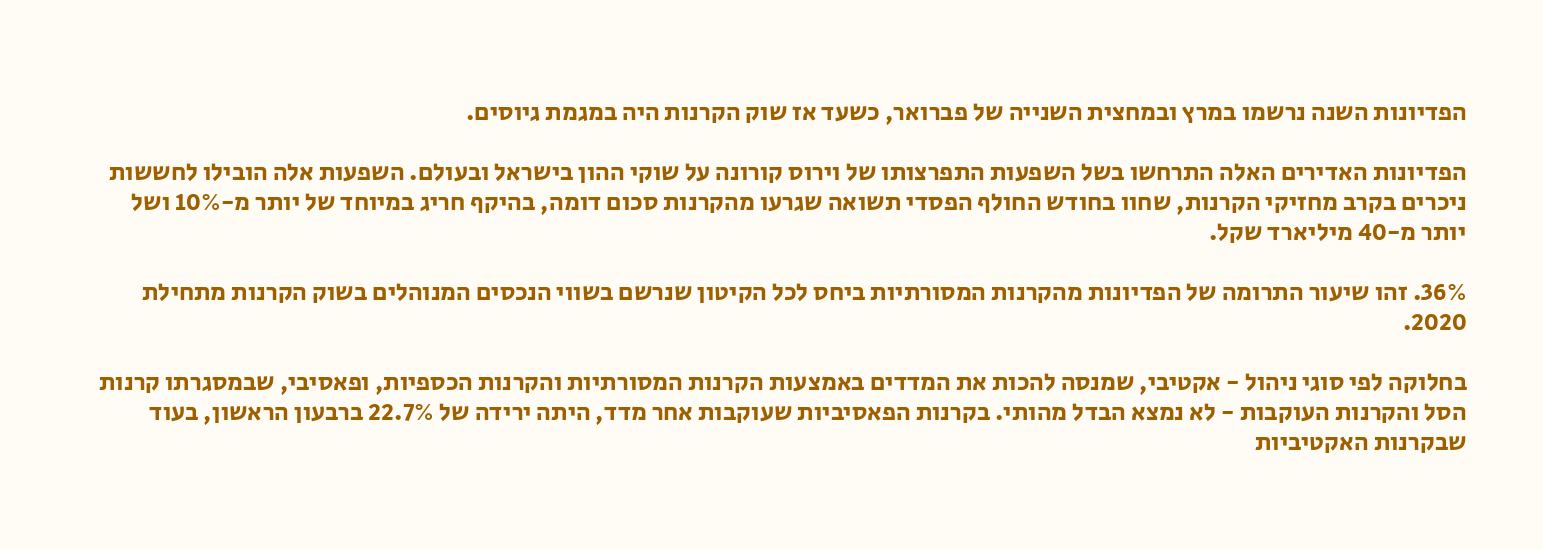הפדיונות השנה נרשמו במרץ ובמחצית השנייה של פברואר, כשעד אז שוק הקרנות היה במגמת גיוסים.

הפדיונות האדירים האלה התרחשו בשל השפעות התפרצותו של וירוס קורונה על שוקי ההון בישראל ובעולם. השפעות אלה הובילו לחששות ניכרים בקרב מחזיקי הקרנות, שחוו בחודש החולף הפסדי תשואה שגרעו מהקרנות סכום דומה, בהיקף חריג במיוחד של יותר מ-10% ושל יותר מ-40 מיליארד שקל.

36%. זהו שיעור התרומה של הפדיונות מהקרנות המסורתיות ביחס לכל הקיטון שנרשם בשווי הנכסים המנוהלים בשוק הקרנות מתחילת 2020.

בחלוקה לפי סוגי ניהול - אקטיבי, שמנסה להכות את המדדים באמצעות הקרנות המסורתיות והקרנות הכספיות, ופאסיבי, שבמסגרתו קרנות הסל והקרנות העוקבות - לא נמצא הבדל מהותי. בקרנות הפאסיביות שעוקבות אחר מדד, היתה ירידה של 22.7% ברבעון הראשון, בעוד שבקרנות האקטיביות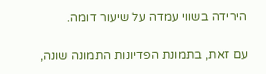הירידה בשווי עמדה על שיעור דומה.

עם זאת, בתמונת הפדיונות התמונה שונה,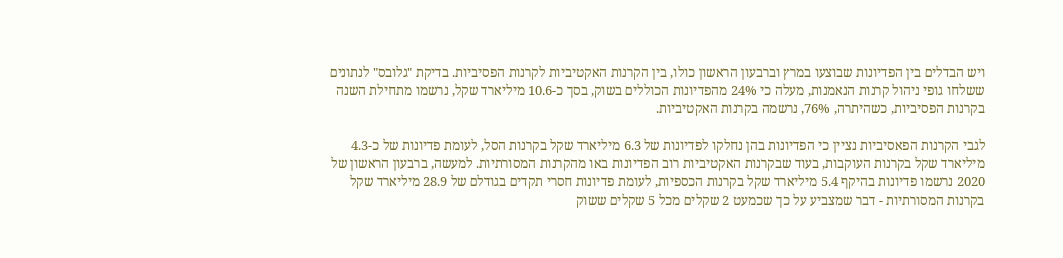ויש הבדלים בין הפדיונות שבוצעו במרץ וברבעון הראשון כולו, בין הקרנות האקטיביות לקרנות הפסיביות. בדיקת "גלובס" לנתונים ששלחו גופי ניהול קרנות הנאמנות, מעלה כי 24% מהפדיונות הכוללים בשוק, בסך כ-10.6 מיליארד שקל, נרשמו מתחילת השנה בקרנות הפסיביות, כשהיתרה, 76%, נרשמה בקרנות האקטיביות.

לגבי הקרנות הפאסיביות נציין כי הפדיונות בהן נחלקו לפדיונות של 6.3 מיליארד שקל בקרנות הסל, לעומת פדיונות של כ-4.3 מיליארד שקל בקרנות העוקבות, בעוד שבקרנות האקטיביות רוב הפדיונות באו מהקרנות המסורתיות. למעשה, ברבעון הראשון של 2020 נרשמו פדיונות בהיקף 5.4 מיליארד שקל בקרנות הכספיות, לעומת פדיונות חסרי תקדים בגודלם של 28.9 מיליארד שקל בקרנות המסורתיות - דבר שמצביע על כך שכמעט 2 שקלים מכל 5 שקלים ששוק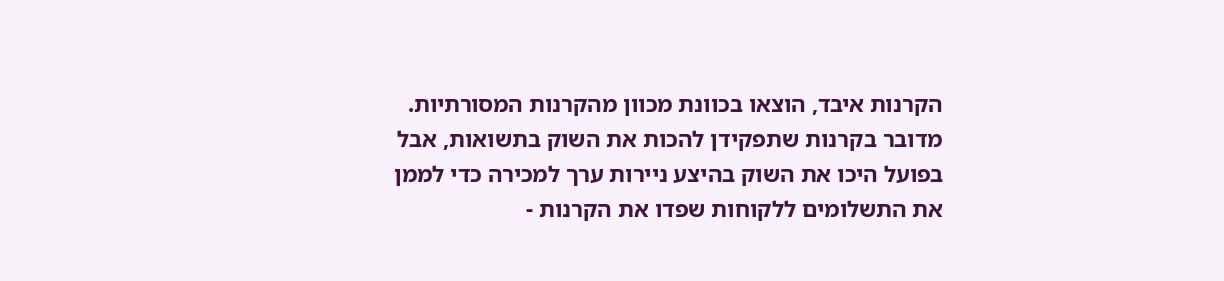הקרנות איבד, הוצאו בכוונת מכוון מהקרנות המסורתיות. מדובר בקרנות שתפקידן להכות את השוק בתשואות, אבל בפועל היכו את השוק בהיצע ניירות ערך למכירה כדי לממן את התשלומים ללקוחות שפדו את הקרנות -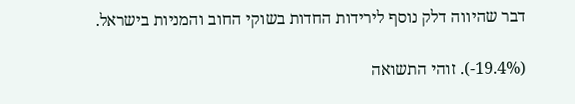דבר שהיווה דלק נוסף לירידות החדות בשוקי החוב והמניות בישראל.

(19.4%-). זוהי התשואה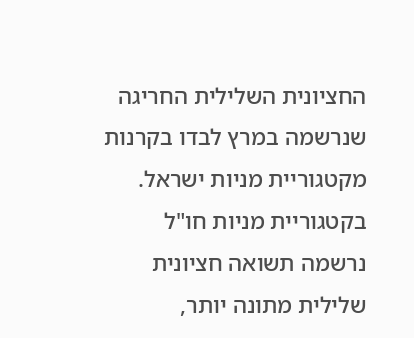החציונית השלילית החריגה שנרשמה במרץ לבדו בקרנות מקטגוריית מניות ישראל. בקטגוריית מניות חו"ל נרשמה תשואה חציונית שלילית מתונה יותר,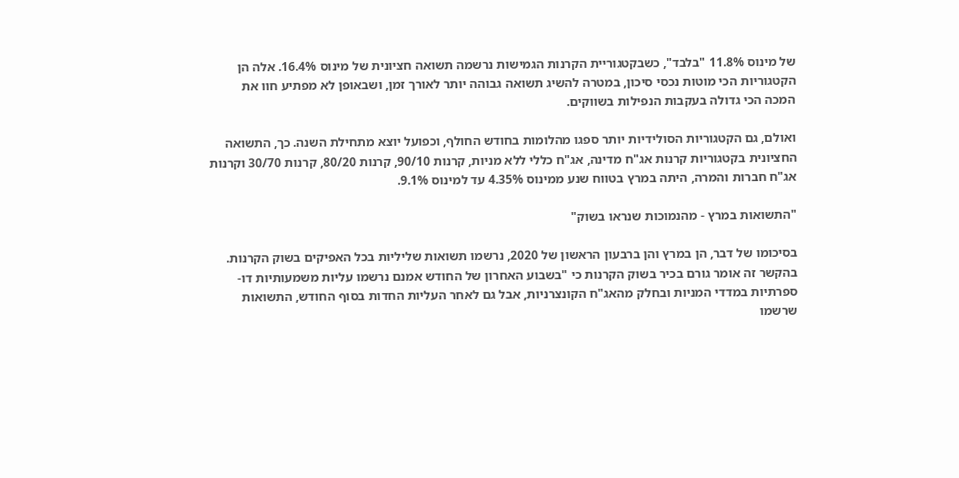של מינוס 11.8% "בלבד", כשבקטגוריית הקרנות הגמישות נרשמה תשואה חציונית של מינוס 16.4%. אלה הן הקטגוריות הכי מוטות נכסי סיכון, במטרה להשיג תשואה גבוהה יותר לאורך זמן, ושבאופן לא מפתיע חוו את המכה הכי גדולה בעקבות הנפילות בשווקים.

ואולם, גם הקטגוריות הסולידיות יותר ספגו מהלומות בחודש החולף, וכפועל יוצא מתחילת השנה. כך, התשואה החציונית בקטגוריות קרנות אג"ח מדינה, אג"ח כללי ללא מניות, קרנות 90/10, קרנות 80/20, קרנות 30/70 וקרנות אג"ח חברות והמרה, היתה במרץ בטווח שנע ממינוס 4.35% עד למינוס 9.1%.

"התשואות במרץ - מהנמוכות שנראו בשוק"

בסיכומו של דבר, הן במרץ והן ברבעון הראשון של 2020, נרשמו תשואות שליליות בכל האפיקים בשוק הקרנות. בהקשר זה אומר גורם בכיר בשוק הקרנות כי "בשבוע האחרון של החודש אמנם נרשמו עליות משמעותיות דו-ספרתיות במדדי המניות ובחלק מהאג"ח הקונצרניות, אבל גם לאחר העליות החדות בסוף החודש, התשואות שרשמו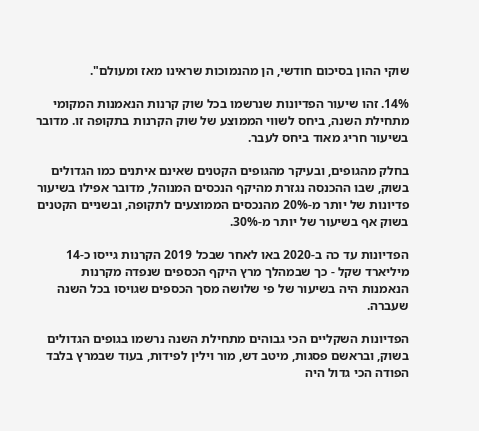שוקי ההון בסיכום חודשי, הן מהנמוכות שראינו מאז ומעולם".

14%. זהו שיעור הפדיונות שנרשמו בכל שוק קרנות הנאמנות המקומי מתחילת השנה, ביחס לשווי הממוצע של שוק הקרנות בתקופה זו. מדובר בשיעור חריג מאוד ביחס לעבר.

בחלק מהגופים, ובעיקר מהגופים הקטנים שאינם איתנים כמו הגדולים בשוק, שבו ההכנסה נגזרת מהיקף הנכסים המנוהל, מדובר אפילו בשיעור פדיונות של יותר מ-20% מהנכסים הממוצעים לתקופה, ובשניים הקטנים בשוק אף בשיעור של יותר מ-30%.

הפדיונות עד כה ב-2020 באו לאחר שבכל 2019 הקרנות גייסו כ-14 מיליארד שקל - כך שבמהלך מרץ היקף הכספים שנפדה מקרנות הנאמנות היה בשיעור של פי שלושה מסך הכספים שגויסו בכל השנה שעברה.

הפדיונות השקליים הכי גבוהים מתחילת השנה נרשמו בגופים הגדולים בשוק, ובראשם פסגות, מיטב דש, מור וילין לפידות, בעוד שבמרץ בלבד הפודה הכי גדול היה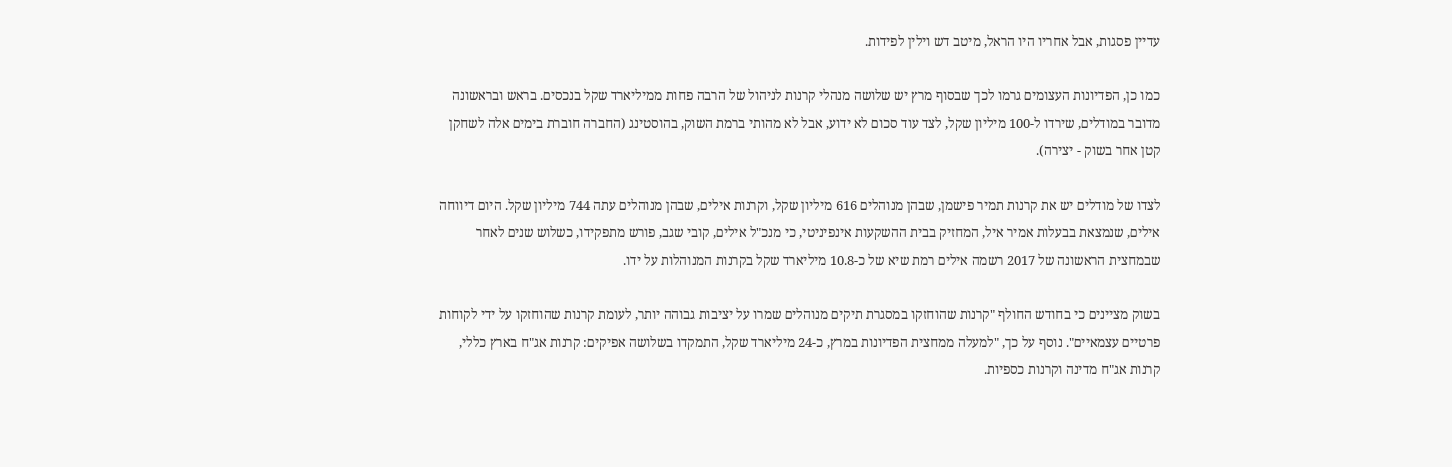עדיין פסגות, אבל אחריו היו הראל, מיטב דש וילין לפידות.

כמו כן, הפדיונות העצומים גרמו לכך שבסוף מרץ יש שלושה מנהלי קרנות לניהול של הרבה פחות ממיליארד שקל בנכסים. בראש ובראשונה מדובר במודלים, שירדו ל-100 מיליון שקל, לצד עוד סכום לא ידוע, אבל לא מהותי ברמת השוק, בהוסטינג (החברה חוברת בימים אלה לשחקן קטן אחר בשוק - יצירה).

לצדו של מודלים יש את קרנות תמיר פישמן, שבהן מנוהלים 616 מיליון שקל, וקרנות אילים, שבהן מנוהלים עתה 744 מיליון שקל. היום דיווחה אילים, שנמצאת בבעלות אמיר איל, המחזיק בבית ההשקעות אינפיניטי, כי מנכ"ל אילים, קובי שגב, פורש מתפקידו, כשלוש שנים לאחר שבמחצית הראשונה של 2017 רשמה אילים רמת שיא של כ-10.8 מיליארד שקל בקרנות המנוהלות על ידו.

בשוק מציינים כי בחודש החולף "קרנות שהוחזקו במסגרת תיקים מנוהלים שמרו על יציבות גבוהה יותר, לעומת קרנות שהוחזקו על ידי לקוחות פרטיים עצמאיים". נוסף על כך, "למעלה ממחצית הפדיונות במרץ, כ-24 מיליארד שקל, התמקדו בשלושה אפיקים: קרנות אג"ח בארץ כללי, קרנות אג"ח מדינה וקרנות כספיות.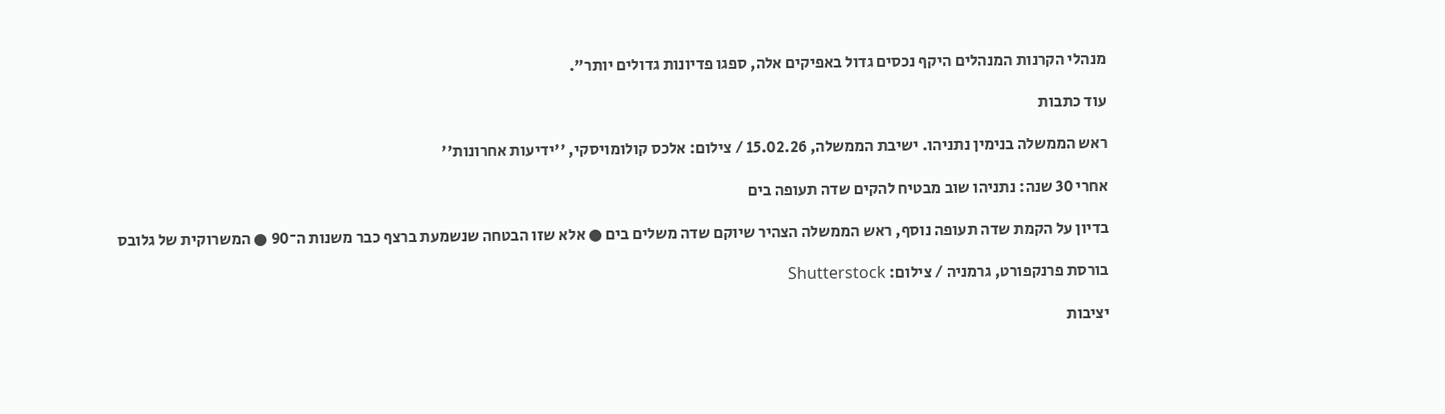מנהלי הקרנות המנהלים היקף נכסים גדול באפיקים אלה, ספגו פדיונות גדולים יותר".

עוד כתבות

ראש הממשלה בנימין נתניהו. ישיבת הממשלה, 15.02.26 / צילום: אלכס קולומויסקי, ''ידיעות אחרונות''

אחרי 30 שנה: נתניהו שוב מבטיח להקים שדה תעופה בים

בדיון על הקמת שדה תעופה נוסף, ראש הממשלה הצהיר שיוקם שדה משלים בים ● אלא שזו הבטחה שנשמעת ברצף כבר משנות ה־90 ● המשרוקית של גלובס

בורסת פרנקפורט, גרמניה / צילום: Shutterstock

יציבות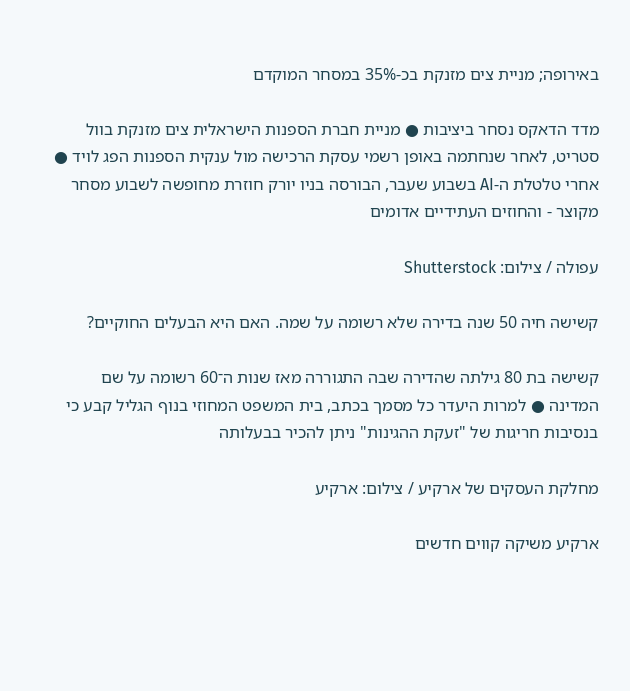באירופה; מניית צים מזנקת בכ-35% במסחר המוקדם

מדד הדאקס נסחר ביציבות ● מניית חברת הספנות הישראלית צים מזנקת בוול סטריט, לאחר שנחתמה באופן רשמי עסקת הרכישה מול ענקית הספנות הפג לויד ● אחרי טלטלת ה-AI בשבוע שעבר, הבורסה בניו יורק חוזרת מחופשה לשבוע מסחר מקוצר - והחוזים העתידיים אדומים

עפולה / צילום: Shutterstock

קשישה חיה 50 שנה בדירה שלא רשומה על שמה. האם היא הבעלים החוקיים?

קשישה בת 80 גילתה שהדירה שבה התגוררה מאז שנות ה־60 רשומה על שם המדינה ● למרות היעדר כל מסמך בכתב, בית המשפט המחוזי בנוף הגליל קבע כי בנסיבות חריגות של "זעקת ההגינות" ניתן להכיר בבעלותה

מחלקת העסקים של ארקיע / צילום: ארקיע

ארקיע משיקה קווים חדשים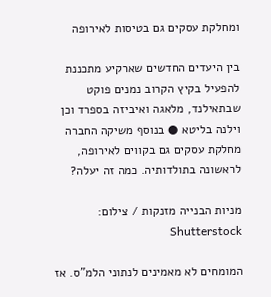ומחלקת עסקים גם בטיסות לאירופה

בין היעדים החדשים שארקיע מתכננת להפעיל בקיץ הקרוב נמנים פוקט שבתאילנד, מלאגה ואיביזה בספרד וכן וילנה בליטא ● בנוסף משיקה החברה מחלקת עסקים גם בקווים לאירופה, לראשונה בתולדותיה. כמה זה יעלה?

מניות הבנייה מזנקות / צילום: Shutterstock

המומחים לא מאמינים לנתוני הלמ"ס. אז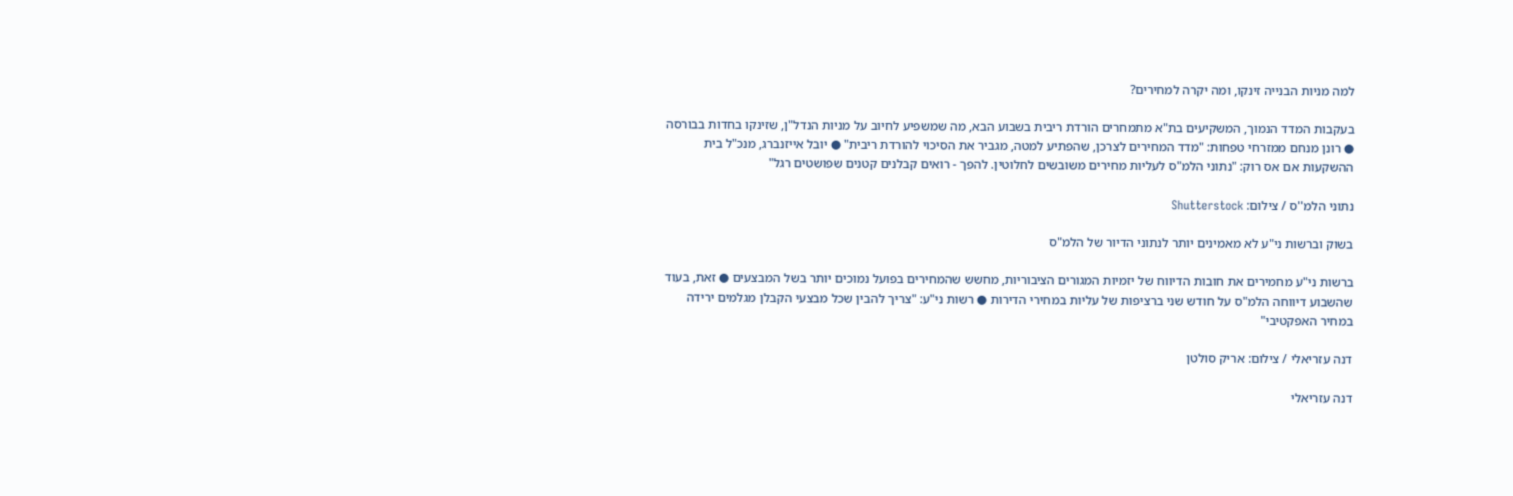למה מניות הבנייה זינקו, ומה יקרה למחירים?

בעקבות המדד הנמוך, המשקיעים בת"א מתמחרים הורדת ריבית בשבוע הבא, מה שמשפיע לחיוב על מניות הנדל"ן, שזינקו בחדות בבורסה ● רונן מנחם ממזרחי טפחות: "מדד המחירים לצרכן, שהפתיע למטה, מגביר את הסיכוי להורדת ריבית" ● יובל אייזנברג, מנכ"ל בית ההשקעות אם אס רוק: "נתוני הלמ"ס לעליות מחירים משובשים לחלוטין. להפך - רואים קבלנים קטנים שפושטים רגל"

נתוני הלמ''ס / צילום: Shutterstock

בשוק וברשות ני"ע לא מאמינים יותר לנתוני הדיור של הלמ"ס

ברשות ני"ע מחמירים את חובות הדיווח של יזמיות המגורים הציבוריות, מחשש שהמחירים בפועל נמוכים יותר בשל המבצעים ● זאת, בעוד שהשבוע דיווחה הלמ"ס על חודש שני ברציפות של עליות במחירי הדירות ● רשות ני"ע: "צריך להבין שכל מבצעי הקבלן מגלמים ירידה במחיר האפקטיבי"

דנה עזריאלי / צילום: אריק סולטן

דנה עזריאלי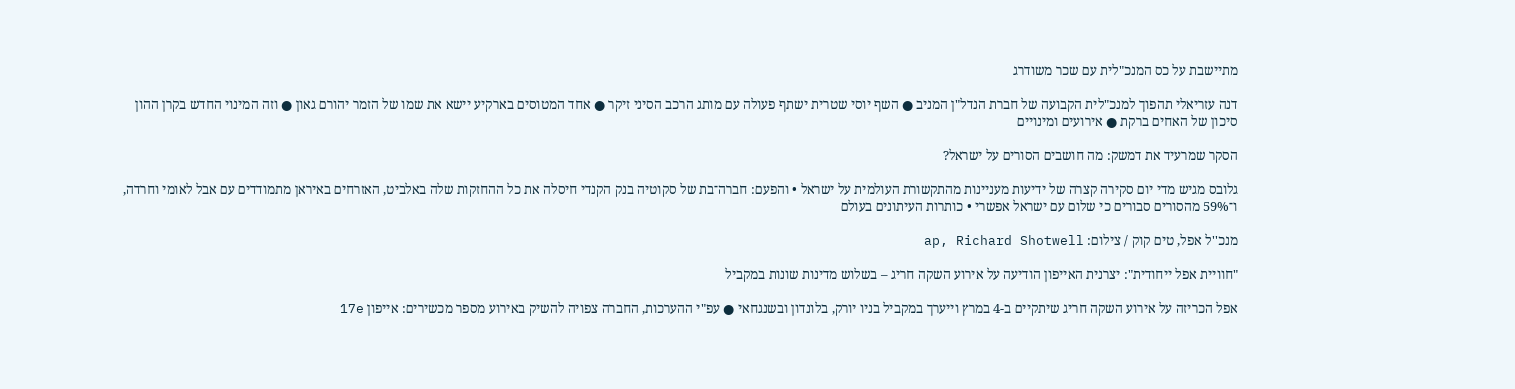מתיישבת על כס המנכ"לית עם שכר משודרג

דנה עזריאלי תהפוך למנכ"לית הקבועה של חברת הנדל"ן המניב ● השף יוסי שטרית ישתף פעולה עם מותג הרכב הסיני זיקר ● אחד המטוסים בארקיע יישא את שמו של הזמר יהורם גאון ● וזה המינוי החדש בקרן ההון סיכון של האחים ברקת ● אירועים ומינויים

הסקר שמרעיד את דמשק: מה חושבים הסורים על ישראל?

גלובס מגיש מדי יום סקירה קצרה של ידיעות מעניינות מהתקשורת העולמית על ישראל • והפעם: חברה־בת של סקוטיה בנק הקנדי חיסלה את כל ההחזקות שלה באלביט, האזרחים באיראן מתמודדים עם אבל לאומי וחרדה, ו־59% מהסורים סבורים כי שלום עם ישראל אפשרי • כותרות העיתונים בעולם

מנכ''ל אפל, טים קוק / צילום: ap, Richard Shotwell

"חוויית אפל ייחודית": יצרנית האייפון הודיעה על אירוע השקה חריג – בשלוש מדינות שונות במקביל

אפל הכריזה על אירוע השקה חריג שיתקיים ב-4 במרץ וייערך במקביל בניו יורק, בלונדון ובשנגחאי ● עפ"י ההערכות, החברה צפויה להשיק באירוע מספר מכשירים: אייפון 17e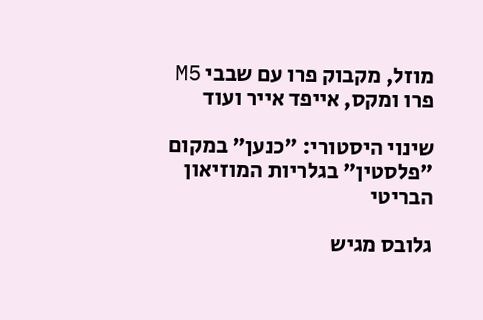מוזל, מקבוק פרו עם שבבי M5 פרו ומקס, אייפד אייר ועוד

שינוי היסטורי: "כנען" במקום "פלסטין" בגלריות המוזיאון הבריטי

גלובס מגיש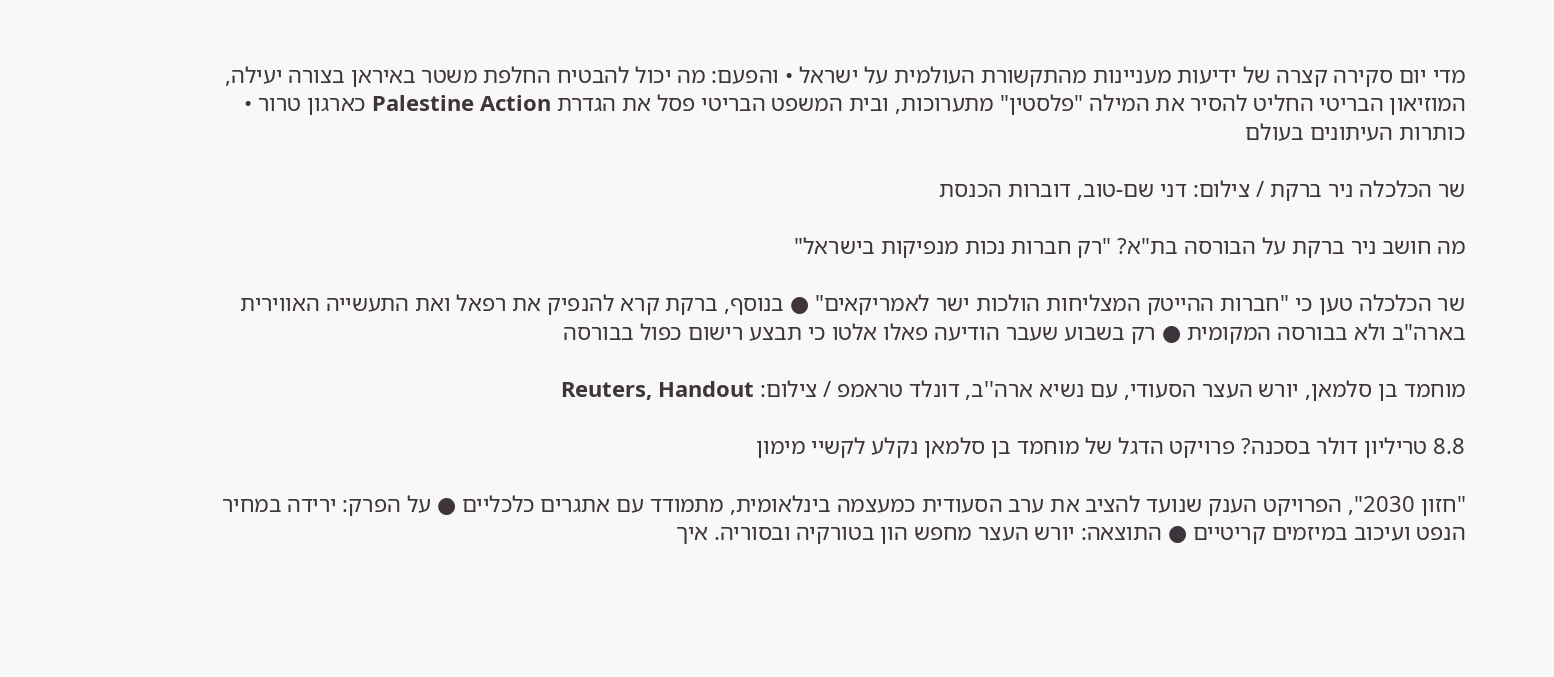מדי יום סקירה קצרה של ידיעות מעניינות מהתקשורת העולמית על ישראל • והפעם: מה יכול להבטיח החלפת משטר באיראן בצורה יעילה, המוזיאון הבריטי החליט להסיר את המילה "פלסטין" מתערוכות, ובית המשפט הבריטי פסל את הגדרת Palestine Action כארגון טרור • כותרות העיתונים בעולם

שר הכלכלה ניר ברקת / צילום: דני שם-טוב, דוברות הכנסת

מה חושב ניר ברקת על הבורסה בת"א? "רק חברות נכות מנפיקות בישראל"

שר הכלכלה טען כי "חברות ההייטק המצליחות הולכות ישר לאמריקאים" ● בנוסף, ברקת קרא להנפיק את רפאל ואת התעשייה האווירית בארה"ב ולא בבורסה המקומית ● רק בשבוע שעבר הודיעה פאלו אלטו כי תבצע רישום כפול בבורסה

מוחמד בן סלמאן, יורש העצר הסעודי, עם נשיא ארה''ב, דונלד טראמפ / צילום: Reuters, Handout

8.8 טריליון דולר בסכנה? פרויקט הדגל של מוחמד בן סלמאן נקלע לקשיי מימון

"חזון 2030", הפרויקט הענק שנועד להציב את ערב הסעודית כמעצמה בינלאומית, מתמודד עם אתגרים כלכליים ● על הפרק: ירידה במחיר הנפט ועיכוב במיזמים קריטיים ● התוצאה: יורש העצר מחפש הון בטורקיה ובסוריה. איך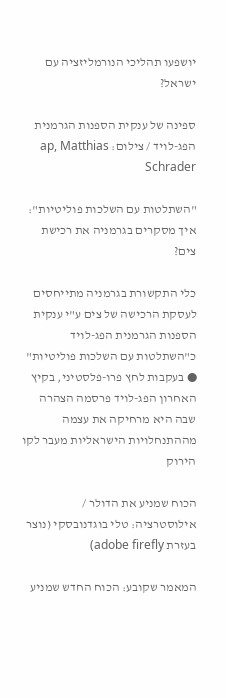יושפעו תהליכי הנורמליזציה עם ישראל?

ספינה של ענקית הספנות הגרמנית הפג-לויד / צילום: ap, Matthias Schrader

"השתלטות עם השלכות פוליטיות": איך מסקרים בגרמניה את רכישת צים?

כלי התקשורת בגרמניה מתייחסים לעסקת הרכישה של צים ע"י ענקית הספנות הגרמנית הפג-לויד כ"השתלטות עם השלכות פוליטיות" ● בעקבות לחץ פרו-פלסטיני, בקיץ האחרון הפג-לויד פרסמה הצהרה שבה היא מרחיקה את עצמה מההתנחלויות הישראליות מעבר לקו הירוק

הכוח שמניע את הדולר / אילוסטרציה: טלי בוגדנובסקי (נוצר בעזרת adobe firefly)

המאמר שקובע: הכוח החדש שמניע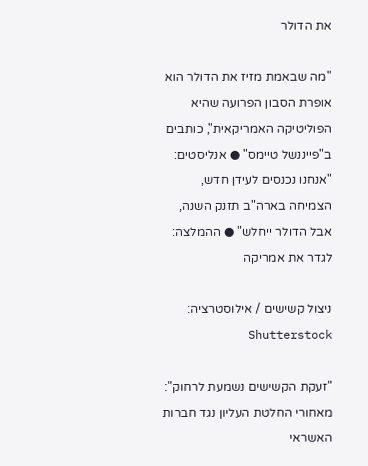את הדולר

"מה שבאמת מזיז את הדולר הוא אופרת הסבון הפרועה שהיא הפוליטיקה האמריקאית", כותבים ב"פייננשל טיימס" ● אנליסטים: "אנחנו נכנסים לעידן חדש, הצמיחה בארה"ב תזנק השנה, אבל הדולר ייחלש" ● ההמלצה: לגדר את אמריקה

ניצול קשישים / אילוסטרציה: Shutterstock

"זעקת הקשישים נשמעת לרחוק": מאחורי החלטת העליון נגד חברות האשראי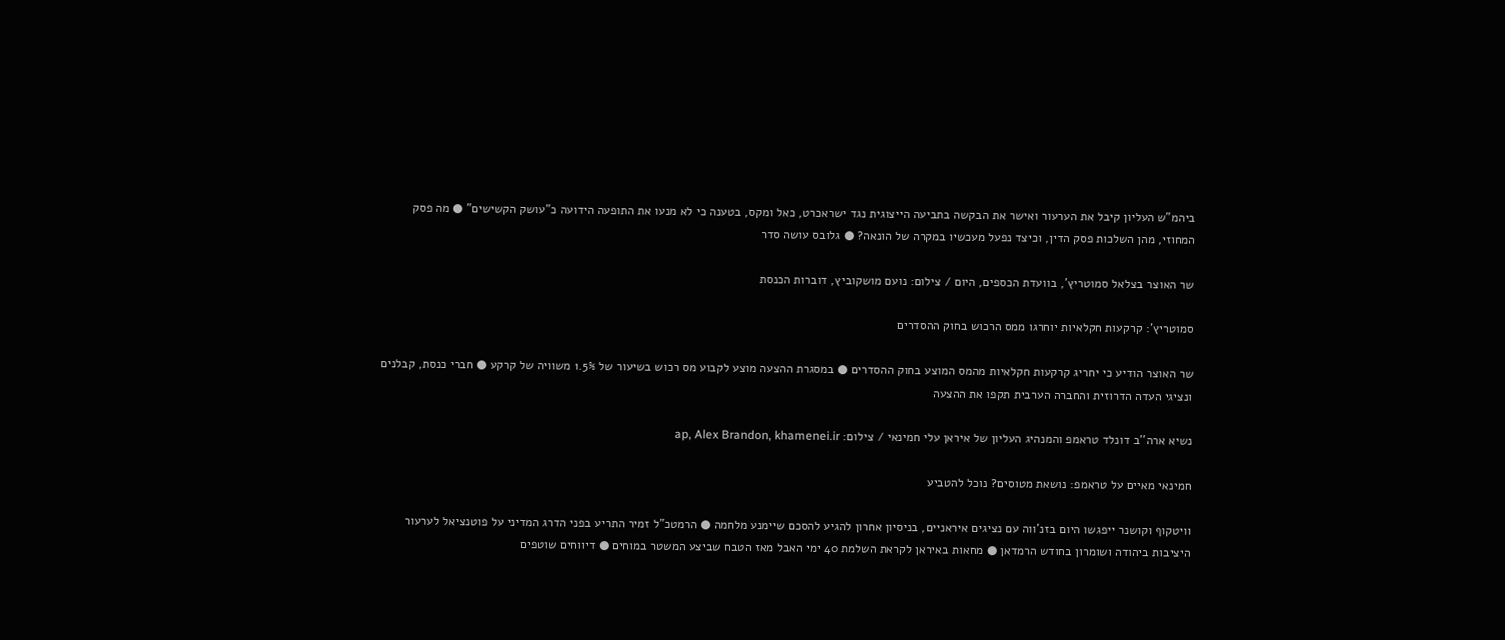ביהמ"ש העליון קיבל את הערעור ואישר את הבקשה בתביעה הייצוגית נגד ישראכרט, כאל ומקס, בטענה כי לא מנעו את התופעה הידועה כ"עושק הקשישים" ● מה פסק המחוזי, מהן השלכות פסק הדין, וכיצד נפעל מעכשיו במקרה של הונאה? ● גלובס עושה סדר

שר האוצר בצלאל סמוטריץ', בוועדת הכספים, היום / צילום: נועם מושקוביץ, דוברות הכנסת

סמוטריץ’: קרקעות חקלאיות יוחרגו ממס הרכוש בחוק ההסדרים

שר האוצר הודיע כי יחריג קרקעות חקלאיות מהמס המוצע בחוק ההסדרים ● במסגרת ההצעה מוצע לקבוע מס רכוש בשיעור של 1.5% משוויה של קרקע ● חברי כנסת, קבלנים ונציגי העדה הדרוזית והחברה הערבית תקפו את ההצעה

נשיא ארה''ב דונלד טראמפ והמנהיג העליון של איראן עלי חמינאי / צילום: ap, Alex Brandon, khamenei.ir

חמינאי מאיים על טראמפ: נושאת מטוסים? נוכל להטביע

וויטקוף וקושנר ייפגשו היום בזנ'ווה עם נציגים איראניים, בניסיון אחרון להגיע להסכם שיימנע מלחמה ● הרמטכ"ל זמיר התריע בפני הדרג המדיני על פוטנציאל לערעור היציבות ביהודה ושומרון בחודש הרמדאן ● מחאות באיראן לקראת השלמת 40 ימי האבל מאז הטבח שביצע המשטר במוחים ● דיווחים שוטפים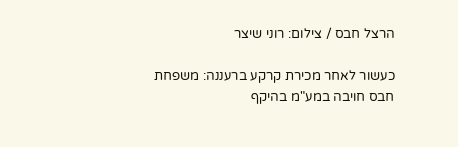הרצל חבס / צילום: רוני שיצר

כעשור לאחר מכירת קרקע ברעננה: משפחת חבס חויבה במע"מ בהיקף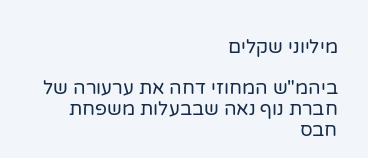מיליוני שקלים

ביהמ"ש המחוזי דחה את ערעורה של חברת נוף נאה שבבעלות משפחת חבס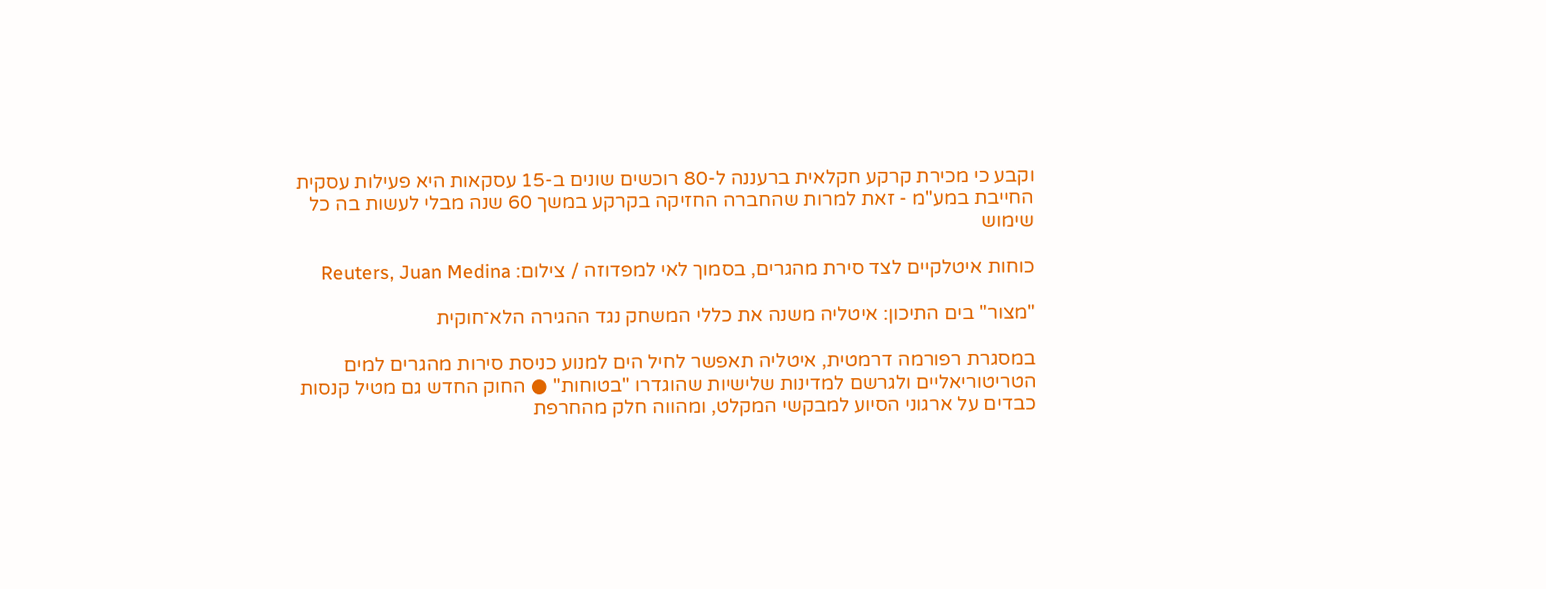וקבע כי מכירת קרקע חקלאית ברעננה ל-80 רוכשים שונים ב-15 עסקאות היא פעילות עסקית החייבת במע"מ - זאת למרות שהחברה החזיקה בקרקע במשך 60 שנה מבלי לעשות בה כל שימוש

כוחות איטלקיים לצד סירת מהגרים, בסמוך לאי למפדוזה / צילום: Reuters, Juan Medina

"מצור" בים התיכון: איטליה משנה את כללי המשחק נגד ההגירה הלא־חוקית

במסגרת רפורמה דרמטית, איטליה תאפשר לחיל הים למנוע כניסת סירות מהגרים למים הטריטוריאליים ולגרשם למדינות שלישיות שהוגדרו "בטוחות" ● החוק החדש גם מטיל קנסות כבדים על ארגוני הסיוע למבקשי המקלט, ומהווה חלק מהחרפת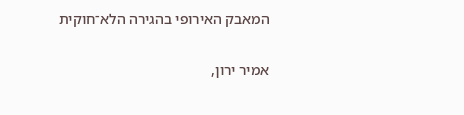המאבק האירופי בהגירה הלא־חוקית

אמיר ירון,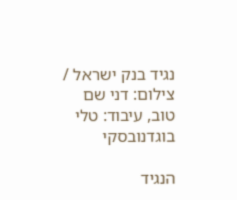נגיד בנק ישראל / צילום: דני שם טוב, עיבוד: טלי בוגדנובסקי

הנגיד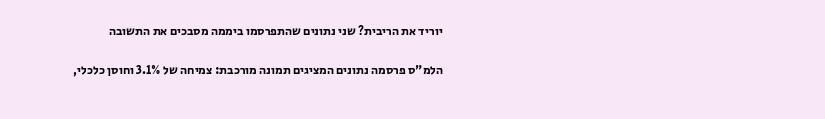יוריד את הריבית? שני נתונים שהתפרסמו ביממה מסבכים את התשובה

הלמ"ס פרסמה נתונים המציגים תמונה מורכבת: צמיחה של 3.1% וחוסן כלכלי,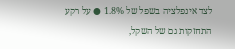לצד אינפלציה בשפל של 1.8% ● על רקע התחזקות גם של השקל,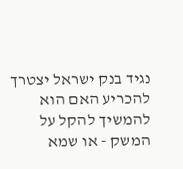נגיד בנק ישראל יצטרך להכריע האם הוא להמשיך להקל על המשק - או שמא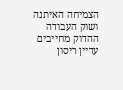הצמיחה האיתנה ושוק העבודה ההדוק מחייבים עדיין ריסון